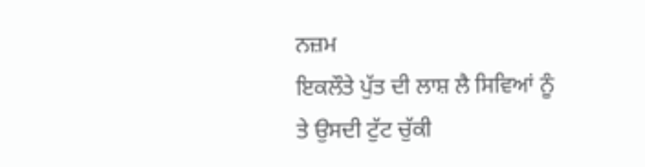ਨਜ਼ਮ
ਇਕਲੌਤੇ ਪੁੱਤ ਦੀ ਲਾਸ਼ ਲੈ ਸਿਵਿਆਂ ਨੂੰ
ਤੇ ਉਸਦੀ ਟੁੱਟ ਚੁੱਕੀ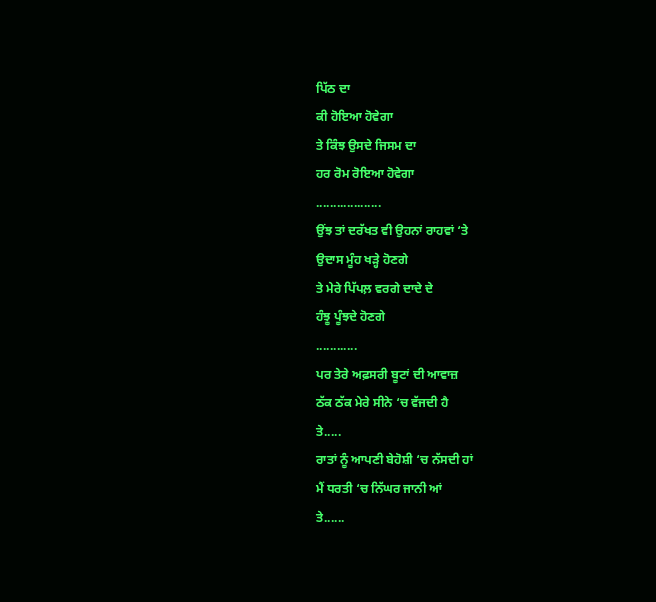ਪਿੱਠ ਦਾ
ਕੀ ਹੋਇਆ ਹੋਵੇਗਾ
ਤੇ ਕਿੰਝ ਉਸਦੇ ਜਿਸਮ ਦਾ
ਹਰ ਰੋਮ ਰੋਇਆ ਹੋਵੇਗਾ
...................
ਉਂਝ ਤਾਂ ਦਰੱਖਤ ਵੀ ਉਹਨਾਂ ਰਾਹਵਾਂ ‘ਤੇ
ਉਦਾਸ ਮੂੰਹ ਖੜ੍ਹੇ ਹੋਣਗੇ
ਤੇ ਮੇਰੇ ਪਿੱਪਲ਼ ਵਰਗੇ ਦਾਦੇ ਦੇ
ਹੰਝੂ ਪੂੰਝਦੇ ਹੋਣਗੇ
............
ਪਰ ਤੇਰੇ ਅਫ਼ਸਰੀ ਬੂਟਾਂ ਦੀ ਆਵਾਜ਼
ਠੱਕ ਠੱਕ ਮੇਰੇ ਸੀਨੇ ‘ਚ ਵੱਜਦੀ ਹੈ
ਤੇ.....
ਰਾਤਾਂ ਨੂੰ ਆਪਣੀ ਬੇਹੋਸ਼ੀ ‘ਚ ਨੱਸਦੀ ਹਾਂ
ਮੈਂ ਧਰਤੀ ‘ਚ ਨਿੱਘਰ ਜਾਨੀ ਆਂ
ਤੇ......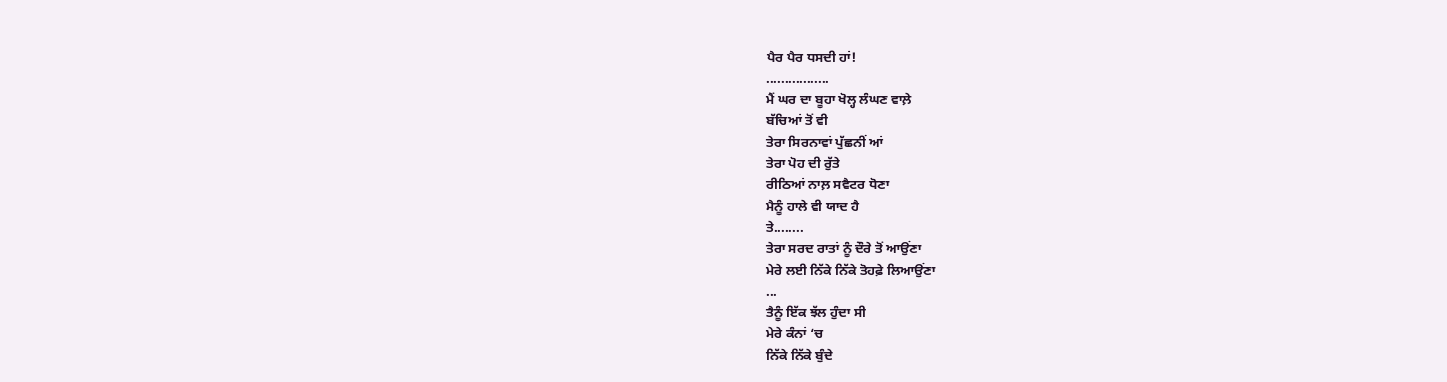ਪੈਰ ਪੈਰ ਧਸਦੀ ਹਾਂ!
.................
ਮੈਂ ਘਰ ਦਾ ਬੂਹਾ ਖੋਲ੍ਹ ਲੰਘਣ ਵਾਲ਼ੇ
ਬੱਚਿਆਂ ਤੋਂ ਵੀ
ਤੇਰਾ ਸਿਰਨਾਵਾਂ ਪੁੱਛਨੀਂ ਆਂ
ਤੇਰਾ ਪੋਹ ਦੀ ਰੁੱਤੇ
ਰੀਠਿਆਂ ਨਾਲ਼ ਸਵੈਟਰ ਧੋਣਾ
ਮੈਨੂੰ ਹਾਲੇ ਵੀ ਯਾਦ ਹੈ
ਤੇ........
ਤੇਰਾ ਸਰਦ ਰਾਤਾਂ ਨੂੰ ਦੌਰੇ ਤੋਂ ਆਉਂਣਾ
ਮੇਰੇ ਲਈ ਨਿੱਕੇ ਨਿੱਕੇ ਤੋਹਫ਼ੇ ਲਿਆਉਂਣਾ
...
ਤੈਨੂੰ ਇੱਕ ਝੱਲ ਹੁੰਦਾ ਸੀ
ਮੇਰੇ ਕੰਨਾਂ ‘ਚ
ਨਿੱਕੇ ਨਿੱਕੇ ਬੁੰਦੇ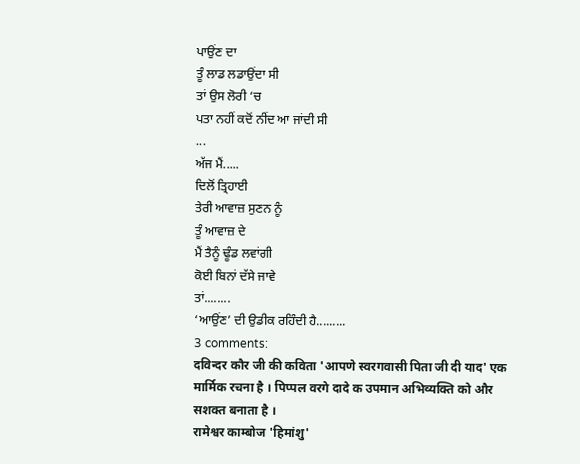ਪਾਉਂਣ ਦਾ
ਤੂੰ ਲਾਡ ਲਡਾਉਂਦਾ ਸੀ
ਤਾਂ ਉਸ ਲੋਰੀ ‘ਚ
ਪਤਾ ਨਹੀਂ ਕਦੋਂ ਨੀਂਦ ਆ ਜਾਂਦੀ ਸੀ
...
ਅੱਜ ਮੈਂ.....
ਦਿਲੋਂ ਤ੍ਰਿਹਾਈ
ਤੇਰੀ ਆਵਾਜ਼ ਸੁਣਨ ਨੂੰ
ਤੂੰ ਆਵਾਜ਼ ਦੇ
ਮੈਂ ਤੈਨੂੰ ਢੂੰਡ ਲਵਾਂਗੀ
ਕੋਈ ਬਿਨਾਂ ਦੱਸੇ ਜਾਵੇ
ਤਾਂ........
‘ਆਉਂਣ’ ਦੀ ਉਡੀਕ ਰਹਿੰਦੀ ਹੈ.........
3 comments:
दविन्दर कौर जी की कविता 'आपणे स्वरगवासी पिता जी दी याद' एक मार्मिक रचना है । पिप्पल वरगे दादे क उपमान अभिव्यक्ति को और सशक्त बनाता है ।
रामेश्वर काम्बोज 'हिमांशु'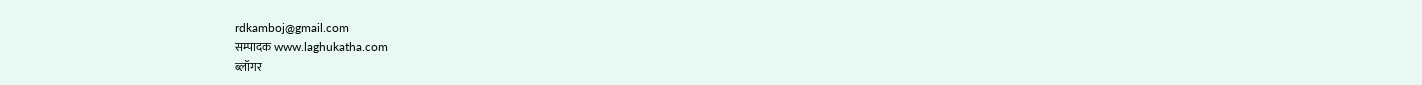rdkamboj@gmail.com
सम्पादक www.laghukatha.com
ब्लॉगर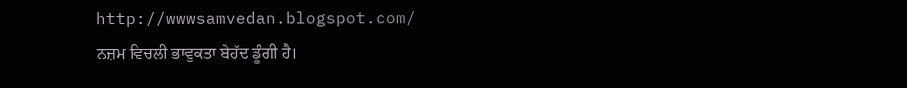http://wwwsamvedan.blogspot.com/
ਨਜ਼ਮ ਵਿਚਲੀ ਭਾਵੁਕਤਾ ਬੇਹੱਦ ਡੂੰਗੀ ਹੈ।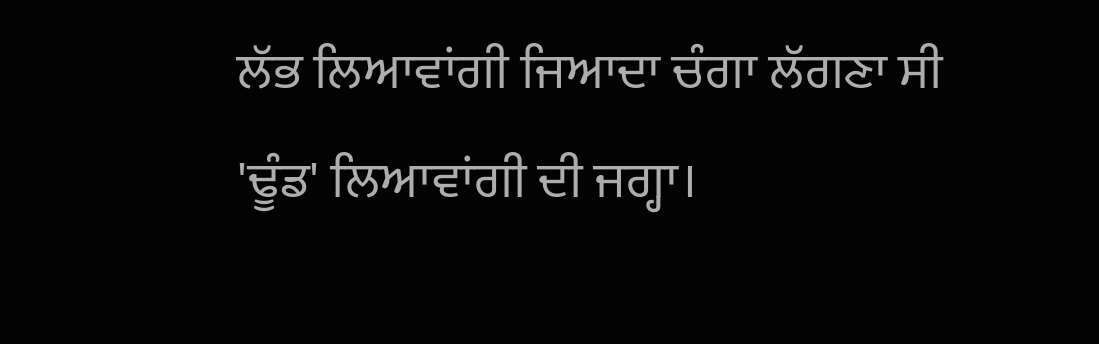ਲੱਭ ਲਿਆਵਾਂਗੀ ਜਿਆਦਾ ਚੰਗਾ ਲੱਗਣਾ ਸੀ 'ਢੂੰਡ' ਲਿਆਵਾਂਗੀ ਦੀ ਜਗ੍ਹਾ।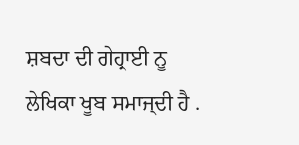ਸ਼ਬਦਾ ਦੀ ਗੇਹ੍ਰਾਈ ਨੂ ਲੇਖਿਕਾ ਖੂਬ ਸਮਾਜ੍ਦੀ ਹੈ .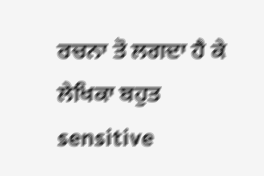ਰਚਨਾ ਤੋ ਲਗਦਾ ਹੈ ਕੇ ਲੇਖਿਕਾ ਬਹੁਤ sensitive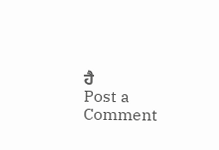ਹੈ
Post a Comment